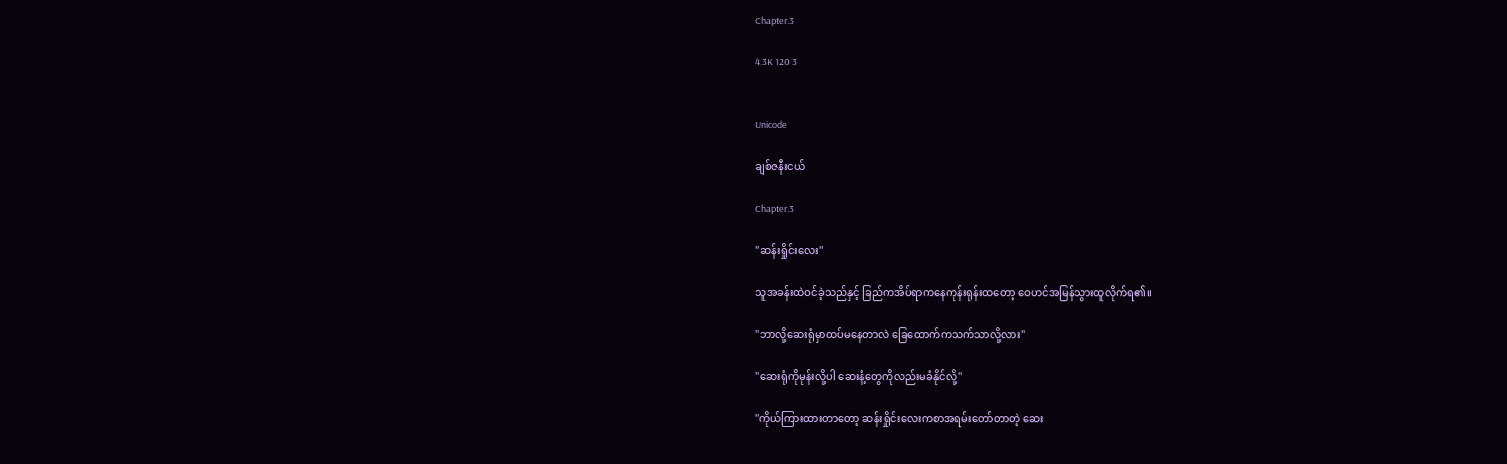Chapter.3

4.3K 120 3


Unicode

ချစ်ဇနီးငယ်

Chapter.3

''ဆန်းရှိုင်းလေး''

သူအခန်းထဲဝင်ခဲ့သည်နှင့် ခြည်ကအိပ်ရာကနေကုန်းရုန်းထတော့ ဝေဟင်အမြန်သွားထူလိုက်ရ၏။

''ဘာလို့ဆေးရုံမှာထပ်မနေတာလဲ ခြေထောက်ကသက်သာလို့လား''

''ဆေးရုံကိုမုန်းလို့ပါ ဆေးနံ့တွေကိုလည်းမခံနိုင်လို့''

''ကိုယ်ကြားထားတာတော့ ဆန်းရှိုင်းလေးကစာအရမ်းတော်တာတဲ့ ဆေး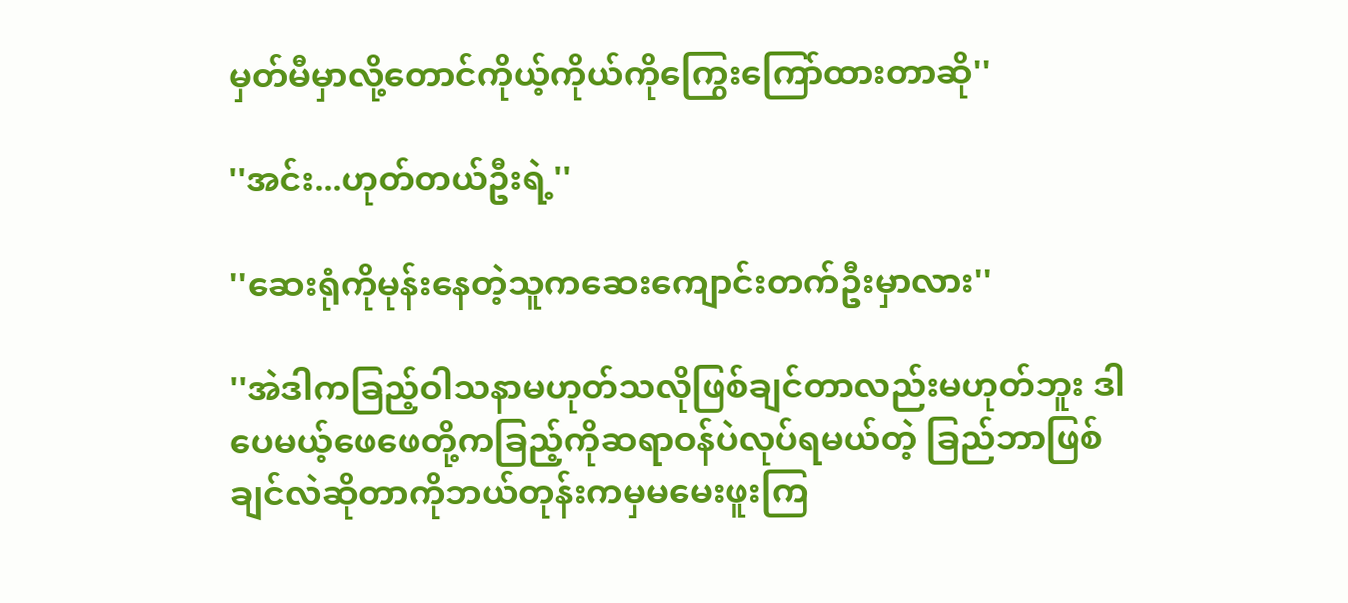မှတ်မီမှာလို့တောင်ကိုယ့်ကိုယ်ကိုကြွေးကြော်ထားတာဆို''

''အင်း...ဟုတ်တယ်ဦးရဲ့''

''ဆေးရုံကိုမုန်းနေတဲ့သူကဆေးကျောင်းတက်ဦးမှာလား''

''အဲဒါကခြည့်ဝါသနာမဟုတ်သလိုဖြစ်ချင်တာလည်းမဟုတ်ဘူး ဒါပေမယ့်ဖေဖေတို့ကခြည့်ကိုဆရာဝန်ပဲလုပ်ရမယ်တဲ့ ခြည်ဘာဖြစ်ချင်လဲဆိုတာကိုဘယ်တုန်းကမှမမေးဖူးကြ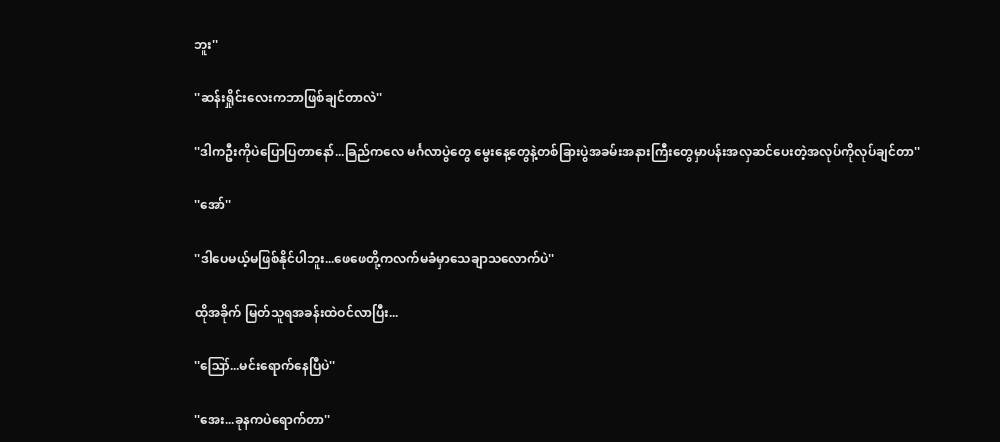ဘူး''

''ဆန်းရှိုင်းလေးကဘာဖြစ်ချင်တာလဲ''

''ဒါကဦးကိုပဲပြောပြတာနော်...ခြည်ကလေ မင်္ဂလာပွဲတွေ မွေးနေ့တွေနဲ့တစ်ခြားပွဲအခမ်းအနားကြီးတွေမှာပန်းအလှဆင်ပေးတဲ့အလုပ်ကိုလုပ်ချင်တာ''

''အော်''

''ဒါပေမယ့်မဖြစ်နိုင်ပါဘူး...ဖေဖေတို့ကလက်မခံမှာသေချာသလောက်ပဲ''

ထိုအခိုက် မြတ်သူရအခန်းထဲဝင်လာပြီး...

''ဪ...မင်းရောက်နေပြီပဲ''

''အေး...ခုနကပဲရောက်တာ''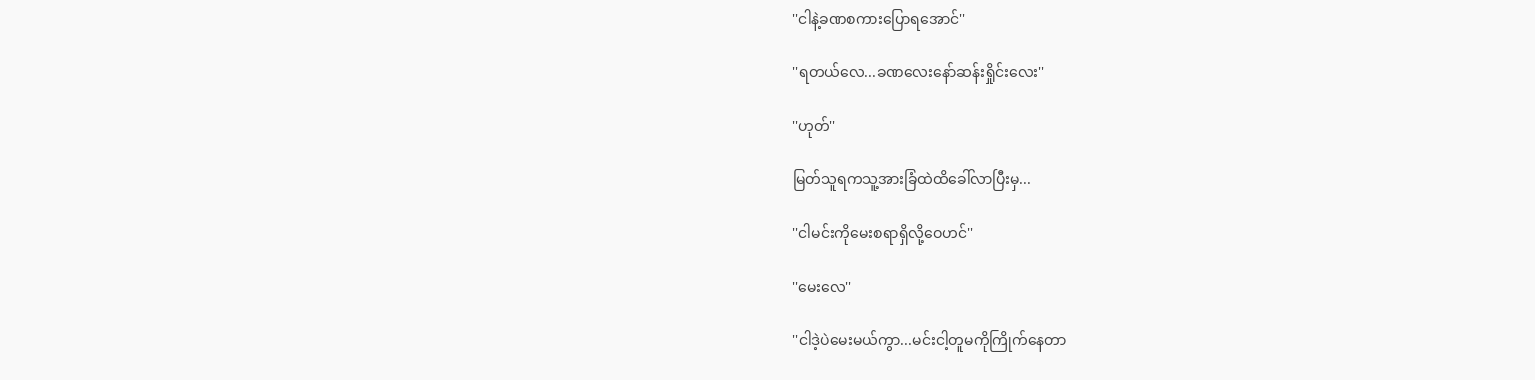''ငါနဲ့ခဏစကားပြောရအောင်''

''ရတယ်လေ...ခဏလေးနော်ဆန်းရှိုင်းလေး''

''ဟုတ်''

မြတ်သူရကသူ့အားခြံထဲထိခေါ်လာပြီးမှ...

''ငါမင်းကိုမေးစရာရှိလို့ဝေဟင်''

''မေးလေ''

''ငါဒဲ့ပဲမေးမယ်ကွာ...မင်းငါ့တူမကိုကြိုက်နေတာ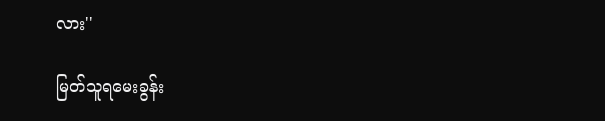လား''

မြတ်သူရမေးခွန်း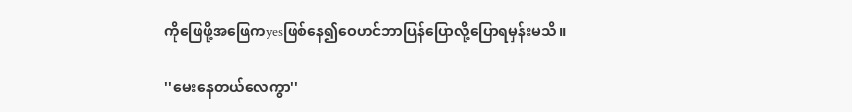ကိုဖြေဖို့အဖြေကyesဖြစ်နေ၍ဝေဟင်ဘာပြန်ပြောလို့ပြောရမှန်းမသိ။

''မေးနေတယ်လေကွာ''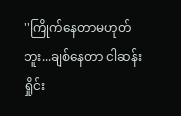''ကြိုက်နေတာမဟုတ်ဘူး...ချစ်နေတာ ငါဆန်းရှိုင်း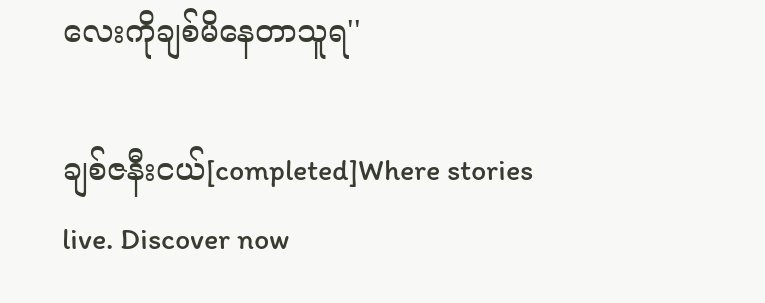လေးကိုချစ်မိနေတာသူရ''

ချစ်ဇနီးငယ်[completed]Where stories live. Discover now